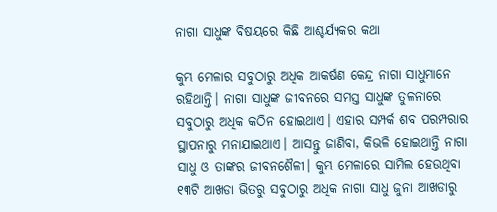ନାଗା ସାଧୁଙ୍କ ବିଷୟରେ କିଛି ଆଶ୍ଚର୍ଯ୍ୟକର କଥା

କୁମ୍ଭ ମେଳାର ସବୁଠାରୁ ଅଧିକ ଆକର୍ଷଣ କେନ୍ଦ୍ର ନାଗା ସାଧୁମାନେ ରହିଥାନ୍ତି। ନାଗା ସାଧୁଙ୍କ ଜୀବନରେ ସମସ୍ତ ସାଧୁଙ୍କ ତୁଳନାରେ ସବୁଠାରୁ ଅଧିକ କଠିନ ହୋଇଥାଏ। ଏହାର ସମ୍ପର୍କ ଶବ ପରମ୍ପରାର ସ୍ଥାପନାରୁ ମନାଯାଇଥାଏ। ଆସନ୍ତୁ ଜାଣିବା, କିଭଳି ହୋଇଥାନ୍ତି ନାଗା ସାଧୁ ଓ ତାଙ୍କର ଜୀବନଶୈଳୀ। କୁମ୍ଭ ମେଳାରେ ସାମିଲ ହେଉଥିବା ୧୩ଟି ଆଖଡା ଭିତରୁ ସବୁଠାରୁ ଅଧିକ ନାଗା ସାଧୁ ଜୁନା ଆଖଡାରୁ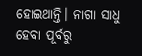ହୋଇଥାନ୍ତି। ନାଗା ସାଧୁ ହେବା ପୂର୍ବରୁ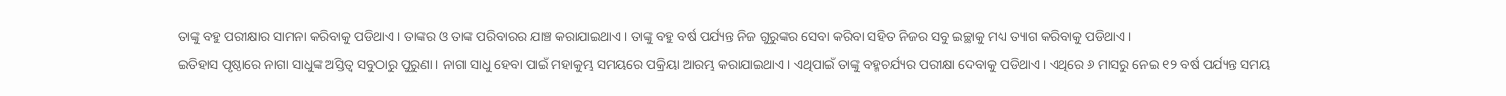ତାଙ୍କୁ ବହୁ ପରୀକ୍ଷାର ସାମନା କରିବାକୁ ପଡିଥାଏ। ତାଙ୍କର ଓ ତାଙ୍କ ପରିବାରର ଯାଞ୍ଚ କରାଯାଇଥାଏ। ତାଙ୍କୁ ବହୁ ବର୍ଷ ପର୍ଯ୍ୟନ୍ତ ନିଜ ଗୁରୁଙ୍କର ସେବା କରିବା ସହିତ ନିଜର ସବୁ ଇଚ୍ଛାକୁ ମଧ୍ୟ ତ୍ୟାଗ କରିବାକୁ ପଡିଥାଏ।
ଇତିହାସ ପୃଷ୍ଠାରେ ନାଗା ସାଧୁଙ୍କ ଅସ୍ତିତ୍ବ ସବୁଠାରୁ ପୁରୁଣା। ନାଗା ସାଧୁ ହେବା ପାଇଁ ମହାକୁମ୍ଭ ସମୟରେ ପକ୍ରିୟା ଆରମ୍ଭ କରାଯାଇଥାଏ। ଏଥିପାଇଁ ତାଙ୍କୁ ବହ୍ମଚର୍ଯ୍ୟର ପରୀକ୍ଷା ଦେବାକୁ ପଡିଥାଏ। ଏଥିରେ ୬ ମାସରୁ ନେଇ ୧୨ ବର୍ଷ ପର୍ଯ୍ୟନ୍ତ ସମୟ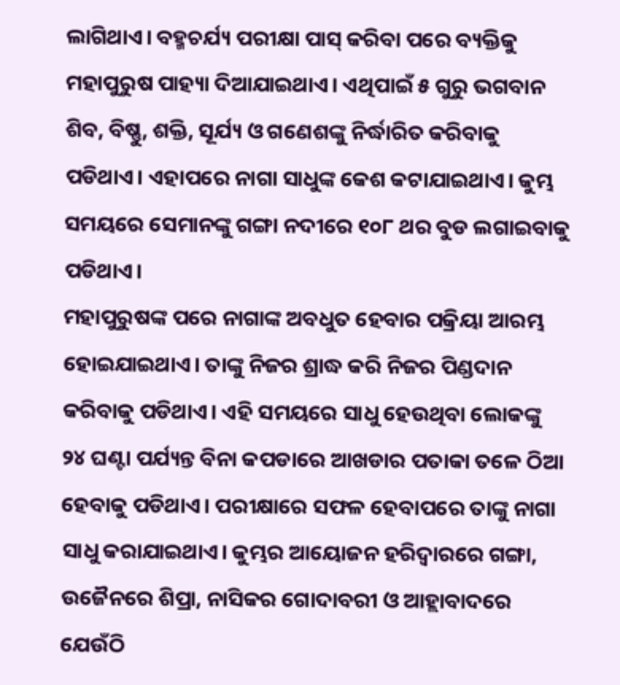ଲାଗିଥାଏ। ବହ୍ମଚର୍ଯ୍ୟ ପରୀକ୍ଷା ପାସ୍ କରିବା ପରେ ବ୍ୟକ୍ତିକୁ ମହାପୁରୁଷ ପାହ୍ୟା ଦିଆଯାଇଥାଏ। ଏଥିପାଇଁ ୫ ଗୁରୁ ଭଗବାନ ଶିବ, ବିଷ୍ଣୁ, ଶକ୍ତି, ସୂର୍ଯ୍ୟ ଓ ଗଣେଶଙ୍କୁ ନିର୍ଦ୍ଧାରିତ କରିବାକୁ ପଡିଥାଏ। ଏହାପରେ ନାଗା ସାଧୁଙ୍କ କେଶ କଟାଯାଇଥାଏ। କୁମ୍ଭ ସମୟରେ ସେମାନଙ୍କୁ ଗଙ୍ଗା ନଦୀରେ ୧୦୮ ଥର ବୁଡ ଲଗାଇବାକୁ ପଡିଥାଏ।
ମହାପୁରୁଷଙ୍କ ପରେ ନାଗାଙ୍କ ଅବଧୁତ ହେବାର ପକ୍ରିୟା ଆରମ୍ଭ ହୋଇଯାଇଥାଏ। ତାଙ୍କୁ ନିଜର ଶ୍ରାଦ୍ଧ କରି ନିଜର ପିଣ୍ଡଦାନ କରିବାକୁ ପଡିଥାଏ। ଏହି ସମୟରେ ସାଧୁ ହେଉଥିବା ଲୋକଙ୍କୁ ୨୪ ଘଣ୍ଟା ପର୍ଯ୍ୟନ୍ତ ବିନା କପଡାରେ ଆଖଡାର ପତାକା ତଳେ ଠିଆ ହେବାକୁ ପଡିଥାଏ। ପରୀକ୍ଷାରେ ସଫଳ ହେବାପରେ ତାଙ୍କୁ ନାଗା ସାଧୁ କରାଯାଇଥାଏ। କୁମ୍ଭର ଆୟୋଜନ ହରିଦ୍ବାରରେ ଗଙ୍ଗା, ଉଜୈନରେ ଶିପ୍ରା, ନାସିକର ଗୋଦାବରୀ ଓ ଆହ୍ଲାବାଦରେ ଯେଉଁଠି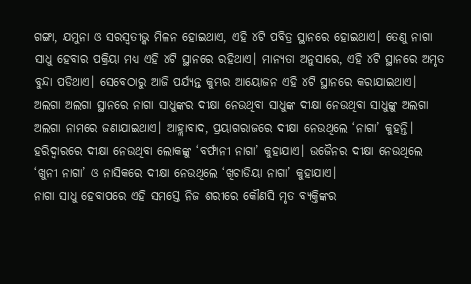ଗଙ୍ଗା, ଯମୁନା ଓ ସରସ୍ବତୀଭ୍କ ମିଳନ ହୋଇଥାଏ, ଏହି ୪ଟି ପବିତ୍ର ସ୍ଥାନରେ ହୋଇଥାଏ। ତେଣୁ ନାଗା ସାଧୁ ହେବାର ପକ୍ରିୟା ମଧ୍ୟ ଏହି ୪ଟି ସ୍ଥାନରେ ରହିଥାଏ। ମାନ୍ୟତା ଅନୁସାରେ, ଏହି ୪ଟି ସ୍ଥାନରେ ଅମୃତ ବୁନ୍ଦା ପଡିଥାଏ। ସେବେଠାରୁ ଆଜି ପର୍ଯ୍ୟନ୍ତ କୁମ୍ଭର ଆୟୋଜନ ଏହି ୪ଟି ସ୍ଥାନରେ କରାଯାଇଥାଏ।
ଅଲଗା ଅଲଗା ସ୍ଥାନରେ ନାଗା ସାଧୁଙ୍କର ଦୀକ୍ଷା ନେଉଥିବା ସାଧୁଙ୍କ ଦୀକ୍ଷା ନେଉଥିବା ସାଧୁଙ୍କୁ ଅଲଗା ଅଲଗା ନାମରେ ଜଣାଯାଇଥାଏ। ଆହ୍ଲାବାଦ, ପ୍ରୟାଗରାଜରେ ଦୀକ୍ଷା ନେଉଥିଲେ ‘ନାଗା’ କୁହନ୍ତି। ହରିଦ୍ବାରରେ ଦୀକ୍ଷା ନେଉଥିବା ଲୋକଙ୍କୁ ‘ବର୍ଫାନୀ ନାଗା’ କୁହାଯାଏ। ଉଜୈନର ଦୀକ୍ଷା ନେଉଥିଲେ ‘ଖୁନୀ ନାଗା’ ଓ ନାସିକରେ ଦୀକ୍ଷା ନେଉଥିଲେ ‘ଖିଚାଡିୟା ନାଗା’ କୁହାଯାଏ।
ନାଗା ସାଧୁ ହେବାପରେ ଏହି ସମସ୍ତେ ନିଜ ଶରୀରେ କୌଣସି ମୃତ ବ୍ୟକ୍ତିଙ୍କର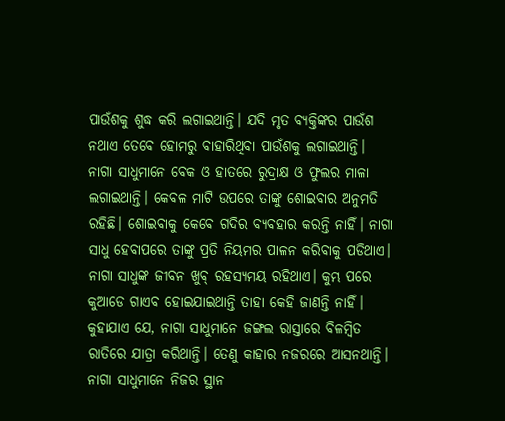ପାଉଁଶକୁ ଶୁଦ୍ଧ କରି ଲଗାଇଥାନ୍ତି। ଯଦି ମୃତ ବ୍ୟକ୍ତିଙ୍କର ପାଉଁଶ ନଥାଏ ତେବେ ହୋମରୁ ବାହାରିଥିବା ପାଉଁଶକୁ ଲଗାଇଥାନ୍ତି। ନାଗା ସାଧୁମାନେ ବେକ ଓ ହାତରେ ରୁଦ୍ରାକ୍ଷ ଓ ଫୁଲର ମାଳା ଲଗାଇଥାନ୍ତି। କେବଳ ମାଟି ଉପରେ ତାଙ୍କୁ ଶୋଇବାର ଅନୁମତି ରହିଛି। ଶୋଇବାକୁ କେବେ ଗଦିର ବ୍ୟବହାର କରନ୍ତି ନାହିଁ। ନାଗା ସାଧୁ ହେବାପରେ ତାଙ୍କୁ ପ୍ରତି ନିୟମର ପାଳନ କରିବାକୁ ପଡିଥାଏ।
ନାଗା ସାଧୁଙ୍କ ଜୀବନ ଖୁବ୍ ରହସ୍ୟମୟ ରହିଥାଏ। କୁମ୍ଭ ପରେ କୁଆଡେ ଗାଏବ ହୋଇଯାଇଥାନ୍ତି ତାହା କେହି ଜାଣନ୍ତି ନାହିଁ। କୁହାଯାଏ ଯେ, ନାଗା ସାଧୁମାନେ ଜଙ୍ଗଲ ରାସ୍ତାରେ ବିଳମ୍ବିତ ରାତିରେ ଯାତ୍ରା କରିଥାନ୍ତି। ତେଣୁ କାହାର ନଜରରେ ଆସନଥାନ୍ତି। ନାଗା ସାଧୁମାନେ ନିଜର ସ୍ଥାନ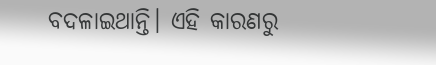ବଦଳାଇଥାନ୍ତି। ଏହି କାରଣରୁ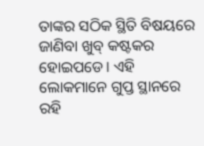ତାଙ୍କର ସଠିକ ସ୍ଥିତି ବିଷୟରେ ଜାଣିବା ଖୁବ୍ କଷ୍ଟକର ହୋଇପଡେ। ଏହି ଲୋକମାନେ ଗୁପ୍ତ ସ୍ଥାନରେ ରହି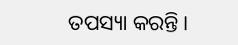ତପସ୍ୟା କରନ୍ତି।